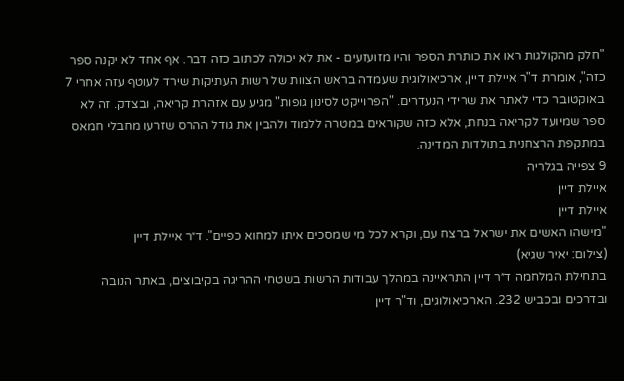"חלק מהקולגות ראו את כותרת הספר והיו מזועזעים - את לא יכולה לכתוב כזה דבר. אף אחד לא יקנה ספר כזה", אומרת ד"ר איילת דיין, ארכיאולוגית שעמדה בראש הצוות של רשות העתיקות שירד לעוטף עזה אחרי 7 באוקטובר כדי לאתר את שרידי הנעדרים. "הפרוייקט לסינון גופות" מגיע עם אזהרת קריאה, ובצדק. זה לא ספר שמיועד לקריאה בנחת, אלא כזה שקוראים במטרה ללמוד ולהבין את גודל ההרס שזרעו מחבלי חמאס במתקפת הרצחנית בתולדות המדינה.
9 צפייה בגלריה
איילת דיין
איילת דיין
"מישהו האשים את ישראל ברצח עם, וקרא לכל מי שמסכים איתו למחוא כפיים". ד״ר איילת דיין
(צילום: יאיר שגיא)
בתחילת המלחמה ד״ר דיין התראיינה במהלך עבודות הרשות בשטחי ההריגה בקיבוצים, באתר הנובה ובדרכים ובכביש 232. הארכיאולוגים, וד"ר דיין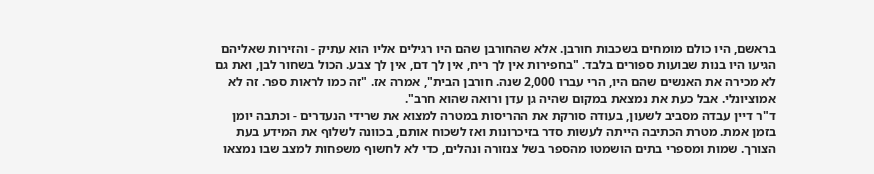בראשם, היו כולם מומחים בשכבות חורבן. אלא שהחורבן שהם היו רגילים אליו הוא עתיק - והזירות שאליהם הגיעו היו בנות שבועות ספורים בלבד. "בחפירות אין לך ריח, אין לך דם, אין לך צבע. הכול בשחור לבן, ואת גם לא מכירה את האנשים שהם היו, הרי עברו 2,000 שנה. חורבן הבית", אמרה אז. "זה כמו לראות ספר. זה לא אמוציונלי. אבל כעת את נמצאת במקום שהיה גן עדן ורואה שהוא חרב".
ד"ר דיין עבדה מסביב לשעון, בעודה סורקת את ההריסות במטרה למצוא את שרידי הנעדרים - וכתבה יומן בזמן אמת. מטרת הכתיבה הייתה לעשות סדר בזיכרונות ואז לשכוח אותם, בכוונה לשלוף את המידע בעת הצורך. שמות ומספרי בתים הושמטו מהספר בשל צנזורה ונהלים, כדי לא לחשוף משפחות למצב שבו נמצאו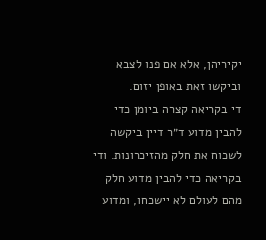יקיריהן, אלא אם פנו לצבא וביקשו זאת באופן יזום.
די בקריאה קצרה ביומן כדי להבין מדוע ד״ר דיין ביקשה לשכוח את חלק מהזיכרונות. ודי בקריאה כדי להבין מדוע חלק מהם לעולם לא יישכחו, ומדוע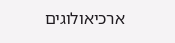ארכיאולוגים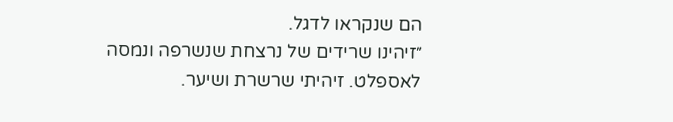הם שנקראו לדגל.
״זיהינו שרידים של נרצחת שנשרפה ונמסה לאספלט. זיהיתי שרשרת ושיער.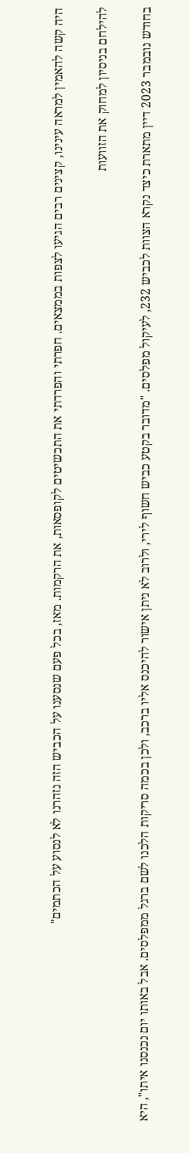היה קשה להאמין למראה עינינו, קצינים רבים הגיעו לצפות בממצאים. חפרתי והפרדתי את התכשיטים לקופסאות, את הרקמות. מאז, בכל פעם שנסענו על הכביש הזה נזהרנו לא לנסוע על הכתמים"

להילחם בניסיון למחוק את הזוועות

בחודש נובמבר 2023 דיין מתארת כיצד נקרא הצוות לכביש 232, לעיקול מפלסים. "מדובר בקטע כביש חשוף לירי, ולרוב לא ניתן אישור להיכנס אליו ברכב, ולכן בכמה סריקות הלכנו לשם ברגל ממפלסים. אבל באותו יום נכנסנו איתו", היא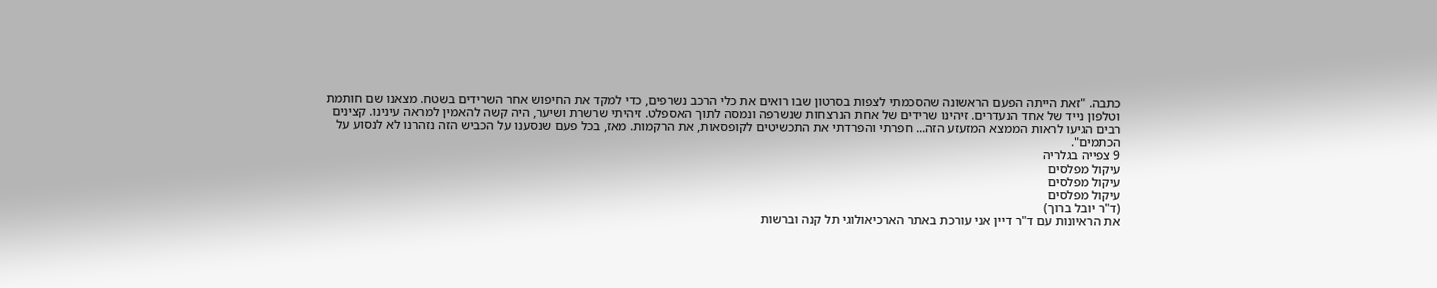כתבה. "זאת הייתה הפעם הראשונה שהסכמתי לצפות בסרטון שבו רואים את כלי הרכב נשרפים, כדי למקד את החיפוש אחר השרידים בשטח. מצאנו שם חותמת וטלפון נייד של אחד הנעדרים. זיהינו שרידים של אחת הנרצחות שנשרפה ונמסה לתוך האספלט. זיהיתי שרשרת ושיער, היה קשה להאמין למראה עינינו. קצינים רבים הגיעו לראות הממצא המזעזע הזה... חפרתי והפרדתי את התכשיטים לקופסאות, את הרקמות. מאז, בכל פעם שנסענו על הכביש הזה נזהרנו לא לנסוע על הכתמים".
9 צפייה בגלריה
עיקול מפלסים
עיקול מפלסים
עיקול מפלסים
(ד"ר יובל ברוך)
את הראיונות עם ד"ר דיין אני עורכת באתר הארכיאולוגי תל קנה וברשות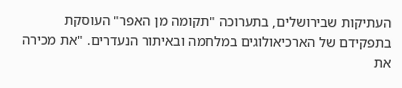העתיקות שבירושלים, בתערוכה "תקומה מן האפר" העוסקת בתפקידם של הארכיאולוגים במלחמה ובאיתור הנעדרים. "את מכירה את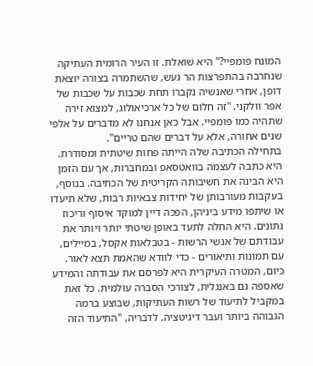המונח פומפיי?" היא שואלת. זו העיר הרומית העתיקה שנחרבה בהתפרצות הר געש, שהשתמרה בצורה יוצאת דופן, אחרי שאנשיה נקברו תחת שכבות על שכבות של אפר וולקני. "זה חלום של כל ארכיאולוג, למצוא זירה שתהיה כמו פומפיי. אבל כאן אנחנו לא מדברים על אלפי שנים אחורה, אלא על דברים שהם טריים".
בתחילה הכתיבה שלה הייתה פחות שיטתית ומסודרת. היא כתבה לעצמה בוואטסאפ ובמחברות, אך עם הזמן היא הבינה את חשיבותה הקריטית של הכתיבה. בנוסף, בעקבות מעורבותן של יחידות צבאיות רבות, שלא תיעדו או שיתפו מידע ביניהן, הפכה דיין למוקד איסוף וריכוז נתונים. היא החלה לתעד באופן שיטתי יותר ויותר את עבודתם של אנשי הרשות - בטבלאות אקסל, במיילים, עם תמונות ותיאורים - כדי לוודא שהאמת תצא לאור.
כיום, המטרה העיקרית היא לפרסם את עבודתה והמידע שאספה גם באנגלית, לצורכי הסברה עולמית. כל זאת במקביל לתיעוד של רשות העתיקות, שבוצע ברמה הגבוהה ביותר ועבר דיגיטציה. לדבריה, "התיעוד הזה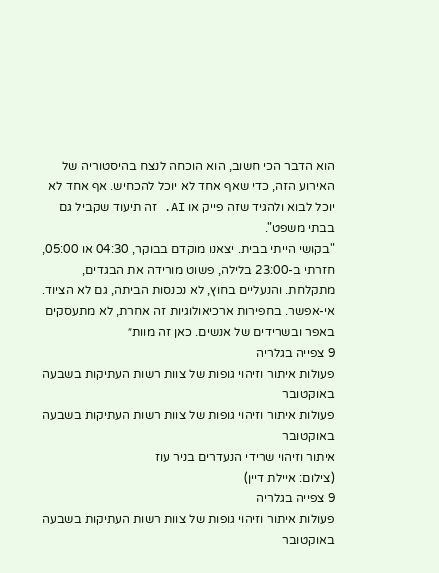הוא הדבר הכי חשוב, הוא הוכחה לנצח בהיסטוריה של האירוע הזה, כדי שאף אחד לא יוכל להכחיש. אף אחד לא יוכל לבוא ולהגיד שזה פייק או AI. זה תיעוד שקביל גם בבתי משפט".
"בקושי הייתי בבית. יצאנו מוקדם בבוקר, 04:30 או 05:00, חזרתי ב-23:00 בלילה, פשוט מורידה את הבגדים, מתקלחת. והנעליים בחוץ, לא נכנסות הביתה, גם לא הציוד. אי-אפשר. בחפירות ארכיאולוגיות זה אחרת, לא מתעסקים באפר ובשרידים של אנשים. כאן זה מוות״
9 צפייה בגלריה
פעולות איתור וזיהוי גופות של צוות רשות העתיקות בשבעה באוקטובר
פעולות איתור וזיהוי גופות של צוות רשות העתיקות בשבעה באוקטובר
איתור וזיהוי שרידי הנעדרים בניר עוז
(צילום: איילת דיין)
9 צפייה בגלריה
פעולות איתור וזיהוי גופות של צוות רשות העתיקות בשבעה באוקטובר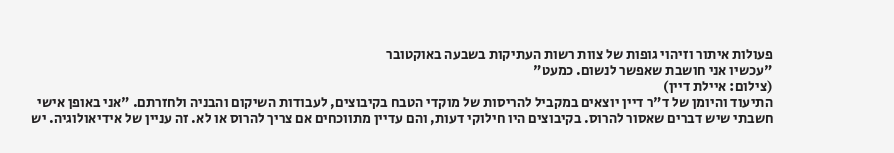פעולות איתור וזיהוי גופות של צוות רשות העתיקות בשבעה באוקטובר
"עכשיו אני חושבת שאפשר לנשום. כמעט"
(צילום: איילת דיין)
התיעוד והיומן של ד"ר דיין יוצאים במקביל להריסות של מוקדי הטבח בקיבוצים, לעבודות השיקום והבניה ולחזרתם. "אני באופן אישי חשבתי שיש דברים שאסור להרוס. בקיבוצים היו חילוקי דעות, והם עדיין מתווכחים אם צריך להרוס או לא. זה עניין של אידיאולוגיה. יש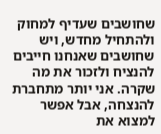שחושבים שעדיף למחוק ולהתחיל מחדש, ויש שחושבים שאנחנו חייבים להנציח ולזכור את מה שקרה. אני יותר מתחברת להנצחה, אבל אפשר למצוא את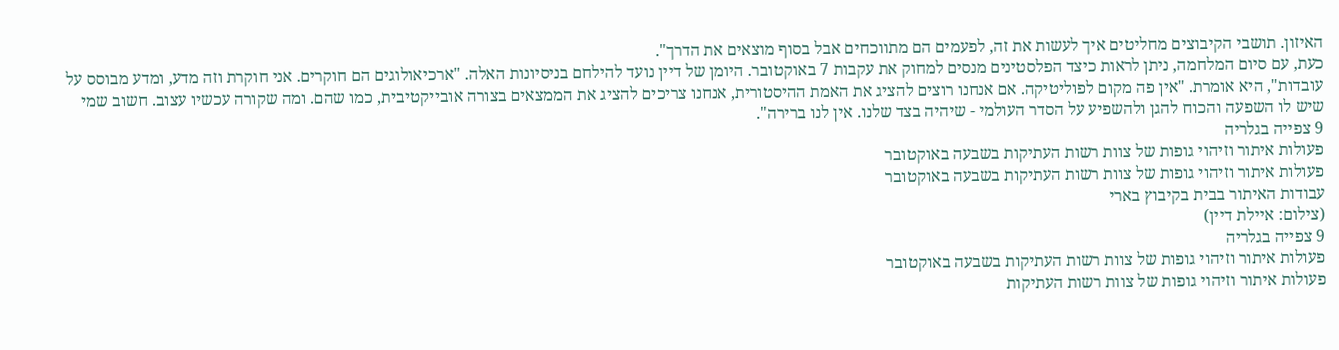האיזון. תושבי הקיבוצים מחליטים איך לעשות את זה, לפעמים הם מתווכחים אבל בסוף מוצאים את הדרך".
כעת, עם סיום המלחמה, ניתן לראות כיצד הפלסטינים מנסים למחוק את עקבות 7 באוקטובר. היומן של דיין נועד להילחם בניסיונות האלה. "ארכיאולוגים הם חוקרים. אני חוקרת וזה מדע, ומדע מבוסס על עובדות", היא אומרת. "אין פה מקום לפוליטיקה. אם אנחנו רוצים להציג את האמת ההיסטורית, אנחנו צריכים להציג את הממצאים בצורה אובייקטיבית, כמו שהם. ומה שקורה עכשיו עצוב. חשוב שמי שיש לו השפעה והכוח להגן ולהשפיע על הסדר העולמי - שיהיה בצד שלנו. אין לנו ברירה".
9 צפייה בגלריה
פעולות איתור וזיהוי גופות של צוות רשות העתיקות בשבעה באוקטובר
פעולות איתור וזיהוי גופות של צוות רשות העתיקות בשבעה באוקטובר
עבודות האיתור בבית בקיבוץ בארי
(צילום: איילת דיין)
9 צפייה בגלריה
פעולות איתור וזיהוי גופות של צוות רשות העתיקות בשבעה באוקטובר
פעולות איתור וזיהוי גופות של צוות רשות העתיקות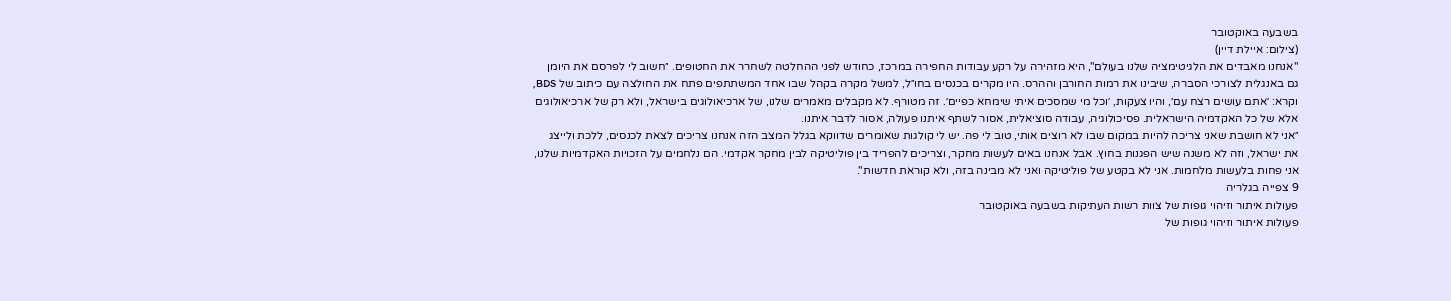בשבעה באוקטובר
(צילום: איילת דיין)
"אנחנו מאבדים את הלגיטימציה שלנו בעולם", היא מזהירה על רקע עבודות החפירה במרכז, כחודש לפני ההחלטה לשחרר את החטופים. ״חשוב לי לפרסם את היומן גם באנגלית לצורכי הסברה, שיבינו את רמות החורבן וההרס. היו מקרים בכנסים בחו״ל, למשל מקרה בקהל שבו אחד המשתתפים פתח את החולצה עם כיתוב של BDS, וקרא: ׳אתם עושים רצח עם׳, והיו צעקות, ׳וכל מי שמסכים איתי שימחא כפיים׳. זה מטורף. לא מקבלים מאמרים שלנו, של ארכיאולוגים בישראל, ולא רק של ארכיאולוגים אלא של כל האקדמיה הישראלית. פסיכולוגיה, עבודה סוציאלית, אסור לשתף איתנו פעולה, אסור לדבר איתנו.
״אני לא חושבת שאני צריכה להיות במקום שבו לא רוצים אותי, טוב לי פה. יש לי קולגות שאומרים שדווקא בגלל המצב הזה אנחנו צריכים לצאת לכנסים, ללכת ולייצג את ישראל, וזה לא משנה שיש הפגנות בחוץ. אבל אנחנו באים לעשות מחקר, וצריכים להפריד בין פוליטיקה לבין מחקר אקדמי. הם נלחמים על הזכויות האקדמיות שלנו, אני פחות בלעשות מלחמות. אני לא בקטע של פוליטיקה ואני לא מבינה בזה, ולא קוראת חדשות".
9 צפייה בגלריה
פעולות איתור וזיהוי גופות של צוות רשות העתיקות בשבעה באוקטובר
פעולות איתור וזיהוי גופות של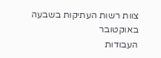צוות רשות העתיקות בשבעה באוקטובר
העבודות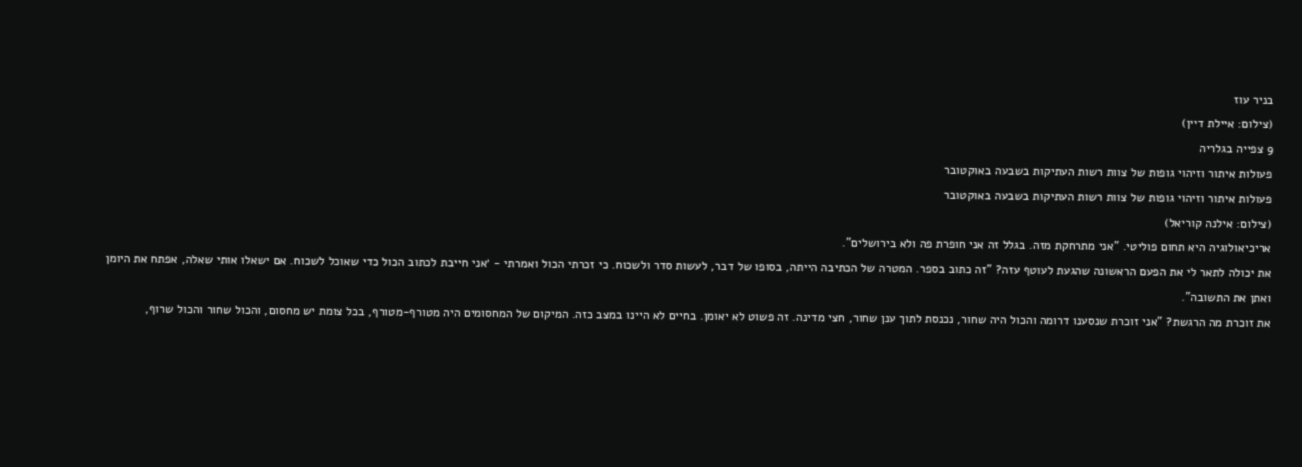בניר עוז
(צילום: איילת דיין)
9 צפייה בגלריה
פעולות איתור וזיהוי גופות של צוות רשות העתיקות בשבעה באוקטובר
פעולות איתור וזיהוי גופות של צוות רשות העתיקות בשבעה באוקטובר
(צילום: אילנה קוריאל)
אריכיאולוגיה היא תחום פוליטי. "אני מתרחקת מזה. בגלל זה אני חופרת פה ולא בירושלים".
את יכולה לתאר לי את הפעם הראשונה שהגעת לעוטף עזה? "זה כתוב בספר. המטרה של הכתיבה הייתה, בסופו של דבר, לעשות סדר ולשכוח. כי זכרתי הכול ואמרתי - ׳אני חייבת לכתוב הכול כדי שאוכל לשכוח. אם ישאלו אותי שאלה, אפתח את היומן ואתן את התשובה".
את זוכרת מה הרגשת? "אני זוכרת שנסענו דרומה והכול היה שחור, נכנסת לתוך ענן שחור, חצי מדינה. זה פשוט לא יאומן. בחיים לא היינו במצב כזה. המיקום של המחסומים היה מטורף-מטורף, בכל צומת יש מחסום, והכול שחור והכול שרוף,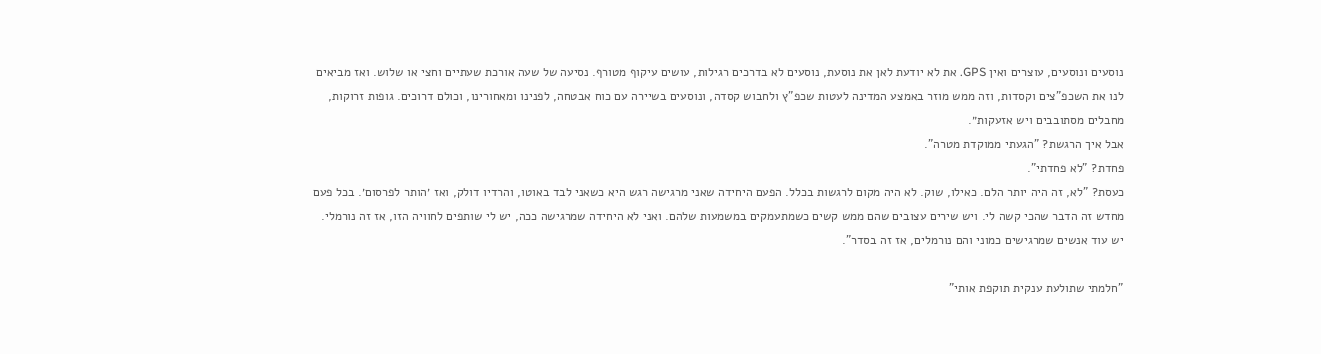נוסעים ונוסעים, עוצרים ואין GPS. את לא יודעת לאן את נוסעת, נוסעים לא בדרכים רגילות, עושים עיקוף מטורף. נסיעה של שעה אורכת שעתיים וחצי או שלוש. ואז מביאים לנו את השכפ"צים וקסדות, וזה ממש מוזר באמצע המדינה לעטות שכפ"ץ ולחבוש קסדה, ונוסעים בשיירה עם כוח אבטחה, לפנינו ומאחורינו, וכולם דרוכים. גופות זרוקות, מחבלים מסתובבים ויש אזעקות״.
אבל איך הרגשת? "הגעתי ממוקדת מטרה".
פחדת? "לא פחדתי".
כעסת? "לא, זה היה יותר הלם. כאילו, שוק. לא היה מקום לרגשות בכלל. הפעם היחידה שאני מרגישה רגש היא כשאני לבד באוטו, והרדיו דולק, ואז ׳הותר לפרסום׳. בכל פעם מחדש זה הדבר שהכי קשה לי. ויש שירים עצובים שהם ממש קשים כשמתעמקים במשמעות שלהם. ואני לא היחידה שמרגישה ככה, יש לי שותפים לחוויה הזו, אז זה נורמלי. יש עוד אנשים שמרגישים כמוני והם נורמלים, אז זה בסדר".

"חלמתי שתולעת ענקית תוקפת אותי"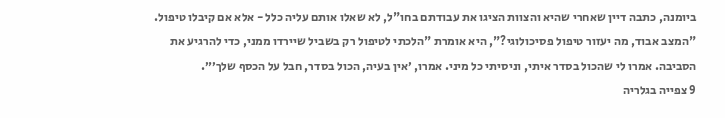ביומנה, כתבה דיין שאחרי שהיא והצוות הציגו את עבודתם בחו"ל, לא שאלו אותם עליה כלל - אלא אם קיבלו טיפול. "המצב אבוד, מה יעזור טיפול פסיכולוגי?", היא אומרת "הלכתי לטיפול רק בשביל שיירדו ממני, כדי להרגיע את הסביבה. אמרו לי שהכול בסדר איתי, וניסיתי כל מיני. אמרו, ׳אין בעיה, הכול בסדר, חבל על הכסף שלך׳״.
9 צפייה בגלריה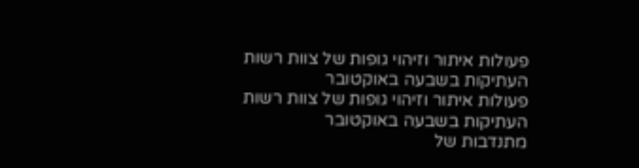פעולות איתור וזיהוי גופות של צוות רשות העתיקות בשבעה באוקטובר
פעולות איתור וזיהוי גופות של צוות רשות העתיקות בשבעה באוקטובר
מתנדבות של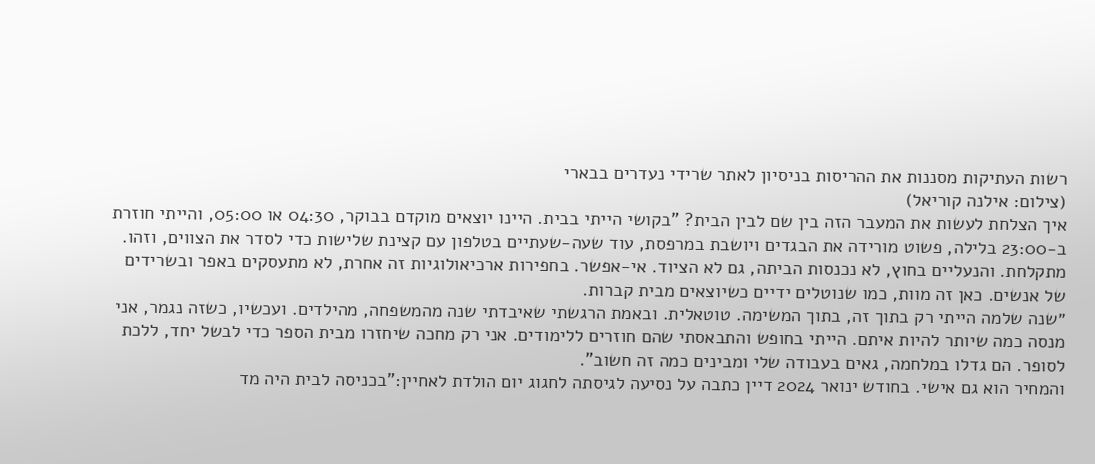רשות העתיקות מסננות את ההריסות בניסיון לאתר שרידי נעדרים בבארי
(צילום: אילנה קוריאל)
איך הצלחת לעשות את המעבר הזה בין שם לבין הבית? "בקושי הייתי בבית. היינו יוצאים מוקדם בבוקר, 04:30 או 05:00, והייתי חוזרת ב-23:00 בלילה, פשוט מורידה את הבגדים ויושבת במרפסת, עוד שעה-שעתיים בטלפון עם קצינת שלישות כדי לסדר את הצווים, וזהו. מתקלחת. והנעליים בחוץ, לא נכנסות הביתה, גם לא הציוד. אי-אפשר. בחפירות ארכיאולוגיות זה אחרת, לא מתעסקים באפר ובשרידים של אנשים. כאן זה מוות, כמו שנוטלים ידיים כשיוצאים מבית קברות.
״שנה שלמה הייתי רק בתוך זה, בתוך המשימה. טוטאלית. ובאמת הרגשתי שאיבדתי שנה מהמשפחה, מהילדים. ועכשיו, כשזה נגמר, אני מנסה כמה שיותר להיות איתם. הייתי בחופש והתבאסתי שהם חוזרים ללימודים. אני רק מחכה שיחזרו מבית הספר כדי לבשל יחד, ללכת לסופר. הם גדלו במלחמה, גאים בעבודה שלי ומבינים כמה זה חשוב".
והמחיר הוא גם אישי. בחודש ינואר 2024 דיין כתבה על נסיעה לגיסתה לחגוג יום הולדת לאחיין:"בכניסה לבית היה מד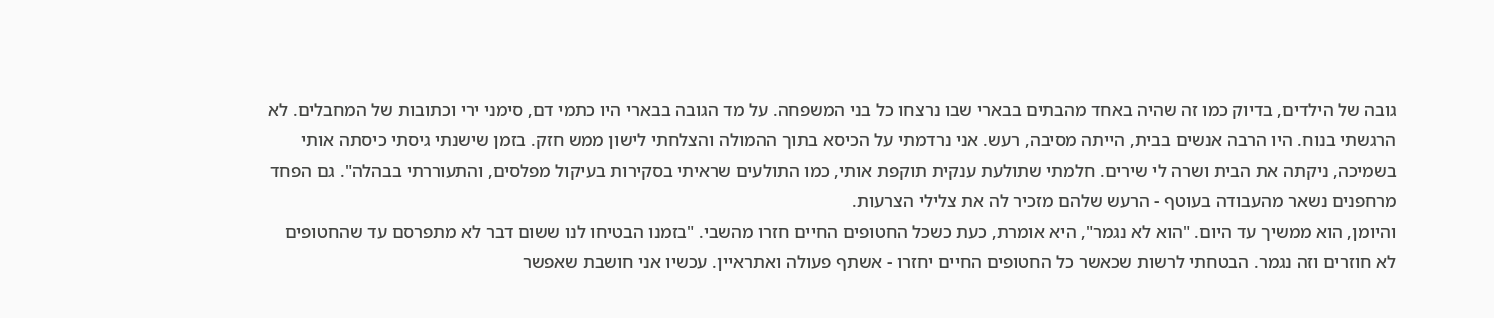גובה של הילדים, בדיוק כמו זה שהיה באחד מהבתים בבארי שבו נרצחו כל בני המשפחה. על מד הגובה בבארי היו כתמי דם, סימני ירי וכתובות של המחבלים. לא הרגשתי בנוח. היו הרבה אנשים בבית, הייתה מסיבה, רעש. אני נרדמתי על הכיסא בתוך ההמולה והצלחתי לישון ממש חזק. בזמן שישנתי גיסתי כיסתה אותי בשמיכה, ניקתה את הבית ושרה לי שירים. חלמתי שתולעת ענקית תוקפת אותי, כמו התולעים שראיתי בסקירות בעיקול מפלסים, והתעוררתי בבהלה". גם הפחד מרחפנים נשאר מהעבודה בעוטף - הרעש שלהם מזכיר לה את צלילי הצרעות.
והיומן, הוא ממשיך עד היום. "הוא לא נגמר", היא אומרת, כעת כשכל החטופים החיים חזרו מהשבי. "בזמנו הבטיחו לנו ששום דבר לא מתפרסם עד שהחטופים לא חוזרים וזה נגמר. הבטחתי לרשות שכאשר כל החטופים החיים יחזרו - אשתף פעולה ואתראיין. עכשיו אני חושבת שאפשר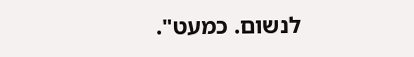לנשום. כמעט".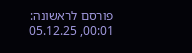פורסם לראשונה: 00:01, 05.12.25